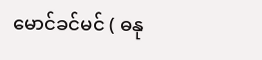မောင်ခင်မင် ( ဓနု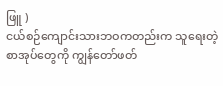ဖြူ )
ငယ်စဉ်ကျောင်းသားဘဝကတည်းက သူရေးတဲ့စာအုပ်တွေကို ကျွန်တော်ဖတ်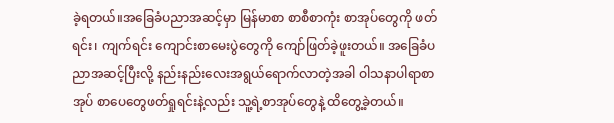ခဲ့ရတယ်။အခြေခံပညာအဆင့်မှာ မြန်မာစာ စာစီစာကုံး စာအုပ်တွေကို ဖတ်ရင်း၊ ကျက်ရင်း ကျောင်းစာမေးပွဲတွေကို ကျော်ဖြတ်ခဲ့ဖူးတယ်။ အခြေခံပညာအဆင့်ပြီးလို့ နည်းနည်းလေးအရွယ်ရောက်လာတဲ့အခါ ဝါသနာပါရာစာအုပ် စာပေတွေဖတ်ရှုရင်းနဲ့လည်း သူ့ရဲ့စာအုပ်တွေနဲ့ ထိတွေ့ခဲ့တယ်။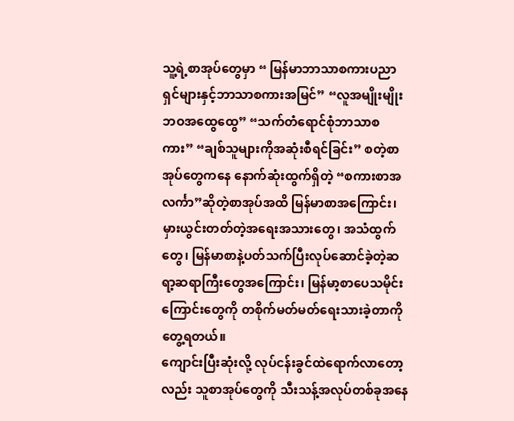သူ့ရဲ့စာအုပ်တွေမှာ “ မြန်မာဘာသာစကားပညာရှင်များနှင့်ဘာသာစကားအမြင်” “လူအမျိုးမျိုး ဘဝအထွေထွေ” “သက်တံရောင်စုံဘာသာစကား” “ချစ်သူများကိုအဆုံးစီရင်ခြင်း” စတဲ့စာအုပ်တွေကနေ နောက်ဆုံးထွက်ရှိတဲ့ “စကားစာအလင်္ကာ”ဆိုတဲ့စာအုပ်အထိ မြန်မာစာအကြောင်း၊ မှားယွင်းတတ်တဲ့အရေးအသားတွေ၊ အသံထွက်တွေ၊ မြန်မာစာနဲ့ပတ်သက်ပြီးလုပ်ဆောင်ခဲ့တဲ့ဆရာ့ဆရာကြီးတွေအကြောင်း၊ မြန်မာ့စာပေသမိုင်းကြောင်းတွေကို တစိုက်မတ်မတ်ရေးသားခဲ့တာကို တွေ့ရတယ်။
ကျောင်းပြီးဆုံးလို့ လုပ်ငန်းခွင်ထဲရောက်လာတော့လည်း သူစာအုပ်တွေကို သီးသန့်အလုပ်တစ်ခုအနေ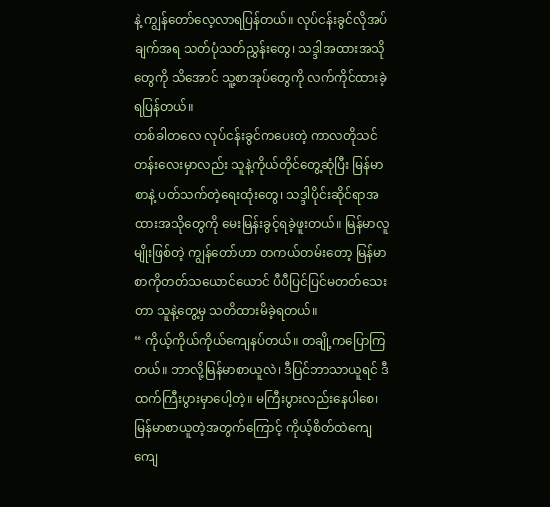နဲ့ ကျွန်တော်လေ့လာရပြန်တယ်။ လုပ်ငန်းခွင်လိုအပ်ချက်အရ သတ်ပုံသတ်ညွှန်းတွေ၊ သဒ္ဒါအထားအသိုတွေကို သိအောင် သူ့စာအုပ်တွေကို လက်ကိုင်ထားခဲ့ရပြန်တယ်။
တစ်ခါတလေ လုပ်ငန်းခွင်ကပေးတဲ့ ကာလတိုသင်တန်းလေးမှာလည်း သူနဲ့ကိုယ်တိုင်တွေ့ဆုံပြီး မြန်မာစာနဲ့ ပတ်သက်တဲ့ရေးထုံးတွေ၊ သဒ္ဒါပိုင်းဆိုင်ရာအထားအသိုတွေကို မေးမြန်းခွင့်ရခဲ့ဖူးတယ်။ မြန်မာလူမျိုးဖြစ်တဲ့ ကျွန်တော်ဟာ တကယ်တမ်းတော့ မြန်မာစာကိုတတ်သယောင်ယောင် ပီပီပြင်ပြင်မတတ်သေးတာ သူနဲ့တွေ့မှ သတိထားမိခဲ့ရတယ်။
“ ကိုယ့်ကိုယ်ကိုယ်ကျေနပ်တယ်။ တချို့ကပြောကြတယ်။ ဘာလို့မြန်မာစာယူလဲ၊ ဒီပြင်ဘာသာယူရင် ဒီထက်ကြီးပွားမှာပေါ့တဲ့။ မကြီးပွားလည်းနေပါစေ၊ မြန်မာစာယူတဲ့အတွက်ကြောင့် ကိုယ့်စိတ်ထဲကျေကျေ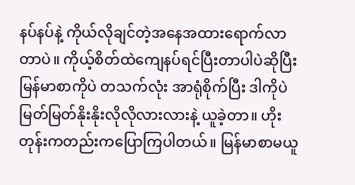နပ်နပ်နဲ့ ကိုယ်လိုချင်တဲ့အနေအထားရောက်လာတာပဲ။ ကိုယ့်စိတ်ထဲကျေနပ်ရင်ပြီးတာပါပဲဆိုပြီး မြန်မာစာကိုပဲ တသက်လုံး အာရုံစိုက်ပြီး ဒါကိုပဲ မြတ်မြတ်နိုးနိုးလိုလိုလားလားနဲ့ ယူခဲ့တာ။ ဟိုးတုန်းကတည်းကပြောကြပါတယ်။ မြန်မာစာမယူ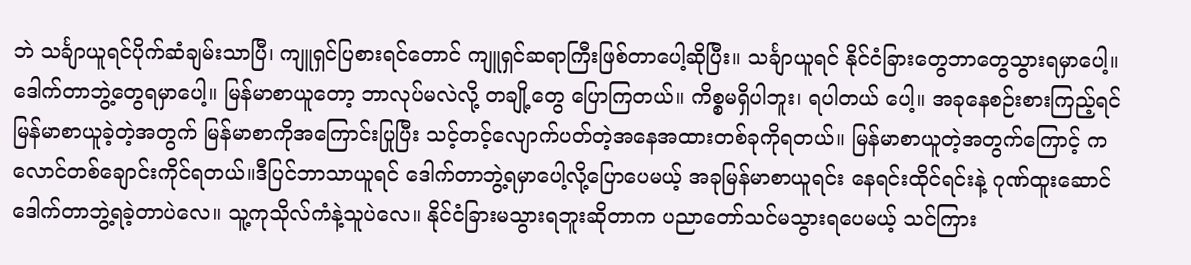ဘဲ သင်္ချာယူရင်ပိုက်ဆံချမ်းသာပြီ၊ ကျူရှင်ပြစားရင်တောင် ကျူရှင်ဆရာကြီးဖြစ်တာပေါ့ဆိုပြီး။ သင်္ချာယူရင် နိုင်ငံခြားတွေဘာတွေသွားရမှာပေါ့။ ဒေါက်တာဘွဲ့တွေရမှာပေါ့။ မြန်မာစာယူတော့ ဘာလုပ်မလဲလို့ တချို့တွေ ပြောကြတယ်။ ကိစ္စမရှိပါဘူး၊ ရပါတယ် ပေါ့။ အခုနေစဉ်းစားကြည့်ရင် မြန်မာစာယူခဲ့တဲ့အတွက် မြန်မာစာကိုအကြောင်းပြုပြီး သင့်တင့်လျောက်ပတ်တဲ့အနေအထားတစ်ခုကိုရတယ်။ မြန်မာစာယူတဲ့အတွက်ကြောင့် ကလောင်တစ်ချောင်းကိုင်ရတယ်။ဒီပြင်ဘာသာယူရင် ဒေါက်တာဘွဲ့ရမှာပေါ့လို့ပြောပေမယ့် အခုမြန်မာစာယူရင်း နေရင်းထိုင်ရင်းနဲ့ ဂုဏ်ထူးဆောင်ဒေါက်တာဘွဲ့ရခဲ့တာပဲလေ။ သူ့ကုသိုလ်ကံနဲ့သူပဲလေ။ နိုင်ငံခြားမသွားရဘူးဆိုတာက ပညာတော်သင်မသွားရပေမယ့် သင်ကြား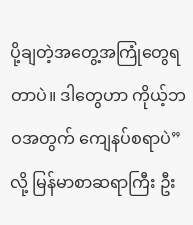ပို့ချတဲ့အတွေ့အကြုံတွေရတာပဲ။ ဒါတွေဟာ ကိုယ့်ဘဝအတွက် ကျေနပ်စရာပဲ” လို့ မြန်မာစာဆရာကြီး ဦး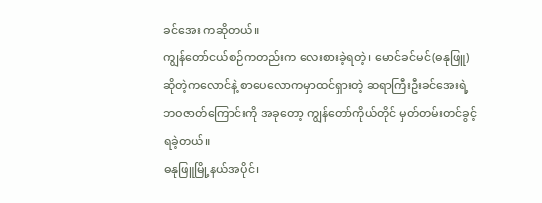ခင်အေး ကဆိုတယ်။
ကျွန်တော်ငယ်စဉ်ကတည်းက လေးစားခဲ့ရတဲ့၊ မောင်ခင်မင်(ဓနုဖြူ) ဆိုတဲ့ကလောင်နဲ့ စာပေလောကမှာထင်ရှားတဲ့ ဆရာကြီးဦးခင်အေးရဲ့ဘဝဇာတ်ကြောင်းကို အခုတော့ ကျွန်တော်ကိုယ်တိုင် မှတ်တမ်းတင်ခွင့်ရခဲ့တယ်။
ဓနုဖြူမြို့နယ်အပိုင်၊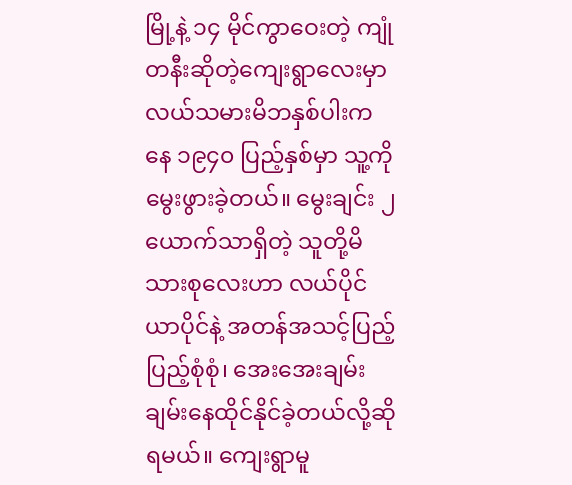မြို့နဲ့ ၁၄ မိုင်ကွာဝေးတဲ့ ကျုံတနီးဆိုတဲ့ကျေးရွာလေးမှာ လယ်သမားမိဘနှစ်ပါးကနေ ၁၉၄၀ ပြည့်နှစ်မှာ သူ့ကို မွေးဖွားခဲ့တယ်။ မွေးချင်း ၂ ယောက်သာရှိတဲ့ သူတို့မိသားစုလေးဟာ လယ်ပိုင်ယာပိုင်နဲ့ အတန်အသင့်ပြည့်ပြည့်စုံစုံ၊ အေးအေးချမ်းချမ်းနေထိုင်နိုင်ခဲ့တယ်လို့ဆိုရမယ်။ ကျေးရွာမူ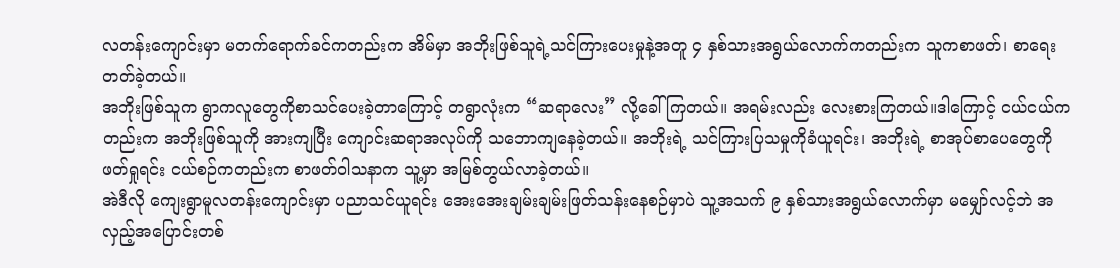လတန်းကျောင်းမှာ မတက်ရောက်ခင်ကတည်းက အိမ်မှာ အဘိုးဖြစ်သူရဲ့သင်ကြားပေးမှုနဲ့အတူ ၄ နှစ်သားအရွယ်လောက်ကတည်းက သူကစာဖတ်၊ စာရေး တတ်ခဲ့တယ်။
အဘိုးဖြစ်သူက ရွာကလူတွေကိုစာသင်ပေးခဲ့တာကြောင့် တရွာလုံးက “ဆရာလေး” လို့ခေါ်ကြတယ်။ အရမ်းလည်း လေးစားကြတယ်။ဒါကြောင့် ငယ်ငယ်ကတည်းက အဘိုးဖြစ်သူကို အားကျပြီး ကျောင်းဆရာအလုပ်ကို သဘောကျနေခဲ့တယ်။ အဘိုးရဲ့ သင်ကြားပြသမှုကိုခံယူရင်း၊ အဘိုးရဲ့ စာအုပ်စာပေတွေကို ဖတ်ရှုရင်း ငယ်စဉ်ကတည်းက စာဖတ်ဝါသနာက သူ့မှာ အမြစ်တွယ်လာခဲ့တယ်။
အဲဒီလို ကျေးရွာမူလတန်းကျောင်းမှာ ပညာသင်ယူရင်း အေးအေးချမ်းချမ်းဖြတ်သန်းနေစဉ်မှာပဲ သူ့အသက် ၉ နှစ်သားအရွယ်လောက်မှာ မမျှော်လင့်ဘဲ အလှည့်အပြောင်းတစ်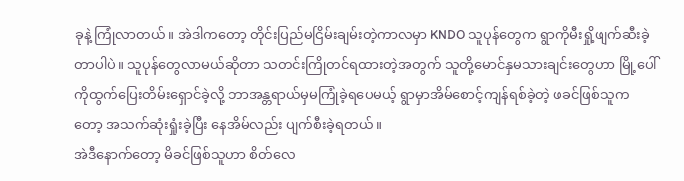ခုနဲ့ ကြုံလာတယ်။ အဲဒါကတော့ တိုင်းပြည်မငြိမ်းချမ်းတဲ့ကာလမှာ KNDO သူပုန်တွေက ရွာကိုမီးရှို့ဖျက်ဆီးခဲ့တာပါပဲ။ သူပုန်တွေလာမယ်ဆိုတာ သတင်းကြိုတင်ရထားတဲ့အတွက် သူတို့မောင်နှမသားချင်းတွေဟာ မြို့ပေါ်ကိုထွက်ပြေးတိမ်းရှောင်ခဲ့လို့ ဘာအန္တရာယ်မှမကြုံခဲ့ရပေမယ့် ရွာမှာအိမ်စောင့်ကျန်ရစ်ခဲ့တဲ့ ဖခင်ဖြစ်သူကတော့ အသက်ဆုံးရှုံးခဲ့ပြီး နေအိမ်လည်း ပျက်စီးခဲ့ရတယ်။
အဲဒီနောက်တော့ မိခင်ဖြစ်သူဟာ စိတ်လေ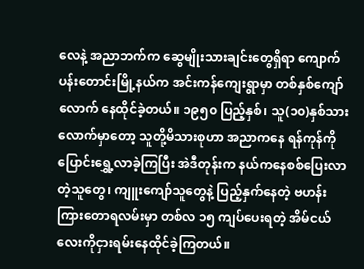လေနဲ့ အညာဘက်က ဆွေမျိုးသားချင်းတွေရှိရာ ကျောက်ပန်းတောင်းမြို့နယ်က အင်းကန်ကျေးရွာမှာ တစ်နှစ်ကျော်လောက် နေထိုင်ခဲ့တယ်။ ၁၉၅၀ ပြည့်နှစ်၊ သူ(၁၀)နှစ်သားလောက်မှာတော့ သူတို့မိသားစုဟာ အညာကနေ ရန်ကုန်ကိုပြောင်းရွှေ့လာခဲ့ကြပြီး အဲဒီတုန်းက နယ်ကနေစစ်ပြေးလာတဲ့သူတွေ၊ ကျူးကျော်သူတွေနဲ့ ပြည့်နှက်နေတဲ့ ဗဟန်းကြားတောရလမ်းမှာ တစ်လ ၁၅ ကျပ်ပေးရတဲ့ အိမ်ငယ်လေးကိုငှားရမ်းနေထိုင်ခဲ့ကြတယ်။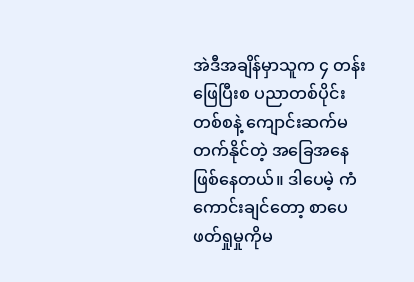အဲဒီအချိန်မှာသူက ၄ တန်းဖြေပြီးစ ပညာတစ်ပိုင်းတစ်စနဲ့ ကျောင်းဆက်မတက်နိုင်တဲ့ အခြေအနေဖြစ်နေတယ်။ ဒါပေမဲ့ ကံကောင်းချင်တော့ စာပေဖတ်ရှုမှုကိုမ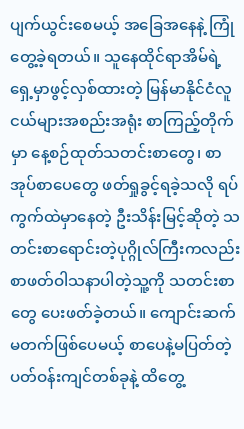ပျက်ယွင်းစေမယ့် အခြေအနေနဲ့ ကြုံတွေ့ခဲ့ရတယ်။ သူနေထိုင်ရာအိမ်ရဲ့ရှေ့မှာဖွင့်လှစ်ထားတဲ့ မြန်မာနိုင်ငံလူငယ်များအစည်းအရုံး စာကြည့်တိုက်မှာ နေ့စဉ်ထုတ်သတင်းစာတွေ၊ စာအုပ်စာပေတွေ ဖတ်ရှုခွင့်ရခဲ့သလို ရပ်ကွက်ထဲမှာနေတဲ့ ဦးသိန်းမြင့်ဆိုတဲ့ သတင်းစာရောင်းတဲ့ပုဂ္ဂိုလ်ကြီးကလည်း စာဖတ်ဝါသနာပါတဲ့သူ့ကို သတင်းစာတွေ ပေးဖတ်ခဲ့တယ်။ ကျောင်းဆက်မတက်ဖြစ်ပေမယ့် စာပေနဲ့မပြတ်တဲ့ ပတ်ဝန်းကျင်တစ်ခုနဲ့ ထိတွေ့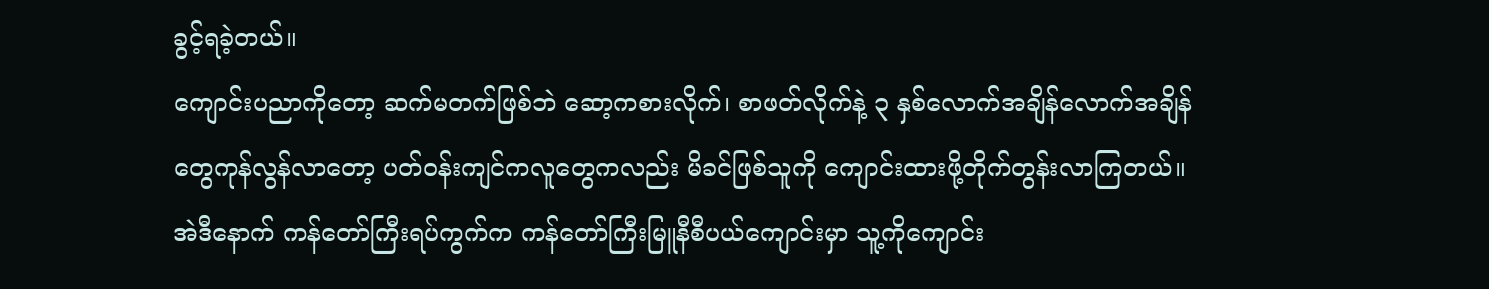ခွင့်ရခဲ့တယ်။
ကျောင်းပညာကိုတော့ ဆက်မတက်ဖြစ်ဘဲ ဆော့ကစားလိုက်၊ စာဖတ်လိုက်နဲ့ ၃ နှစ်လောက်အချိန်လောက်အချိန်တွေကုန်လွန်လာတော့ ပတ်ဝန်းကျင်ကလူတွေကလည်း မိခင်ဖြစ်သူကို ကျောင်းထားဖို့တိုက်တွန်းလာကြတယ်။အဲဒီနောက် ကန်တော်ကြီးရပ်ကွက်က ကန်တော်ကြီးမြူနီစီပယ်ကျောင်းမှာ သူ့ကိုကျောင်း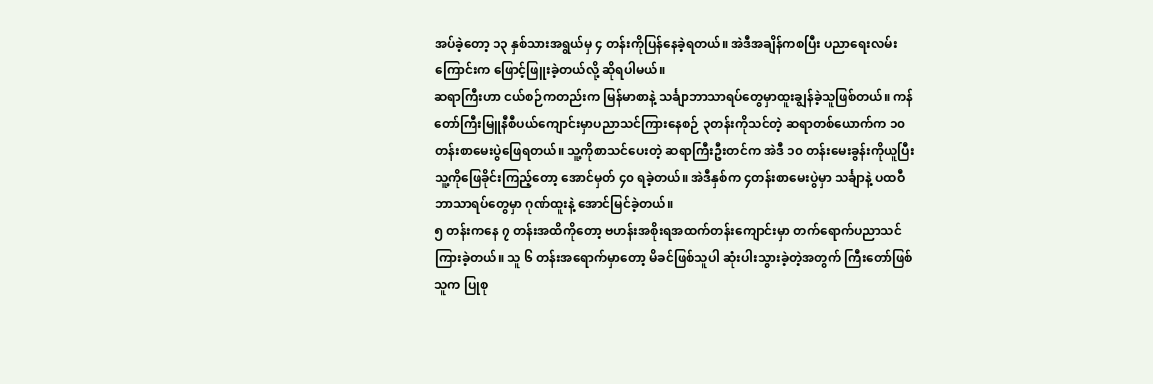အပ်ခဲ့တော့ ၁၃ နှစ်သားအရွယ်မှ ၄ တန်းကိုပြန်နေခဲ့ရတယ်။ အဲဒီအချိန်ကစပြီး ပညာရေးလမ်းကြောင်းက ဖြောင့်ဖြူးခဲ့တယ်လို့ ဆိုရပါမယ်။
ဆရာကြီးဟာ ငယ်စဉ်ကတည်းက မြန်မာစာနဲ့ သင်္ချာဘာသာရပ်တွေမှာထူးချွန်ခဲ့သူဖြစ်တယ်။ ကန်တော်ကြီးမြူနီစီပယ်ကျောင်းမှာပညာသင်ကြားနေစဉ် ၃တန်းကိုသင်တဲ့ ဆရာတစ်ယောက်က ၁၀တန်းစာမေးပွဲဖြေရတယ်။ သူ့ကိုစာသင်ပေးတဲ့ ဆရာကြီးဦးတင်က အဲဒီ ၁၀ တန်းမေးခွန်းကိုယူပြီးသူ့ကိုဖြေခိုင်းကြည့်တော့ အောင်မှတ် ၄၀ ရခဲ့တယ်။ အဲဒီနှစ်က ၄တန်းစာမေးပွဲမှာ သင်္ချာနဲ့ ပထဝီဘာသာရပ်တွေမှာ ဂုဏ်ထူးနဲ့ အောင်မြင်ခဲ့တယ်။
၅ တန်းကနေ ၇ တန်းအထိကိုတော့ ဗဟန်းအစိုးရအထက်တန်းကျောင်းမှာ တက်ရောက်ပညာသင်ကြားခဲ့တယ်။ သူ ၆ တန်းအရောက်မှာတော့ မိခင်ဖြစ်သူပါ ဆုံးပါးသွားခဲ့တဲ့အတွက် ကြီးတော်ဖြစ်သူက ပြုစု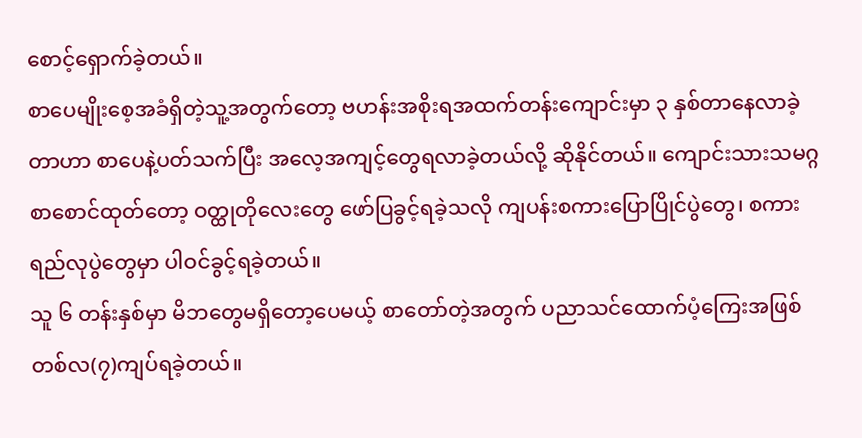စောင့်ရှောက်ခဲ့တယ်။
စာပေမျိုးစေ့အခံရှိတဲ့သူ့အတွက်တော့ ဗဟန်းအစိုးရအထက်တန်းကျောင်းမှာ ၃ နှစ်တာနေလာခဲ့တာဟာ စာပေနဲ့ပတ်သက်ပြီး အလေ့အကျင့်တွေရလာခဲ့တယ်လို့ ဆိုနိုင်တယ်။ ကျောင်းသားသမဂ္ဂစာစောင်ထုတ်တော့ ဝတ္ထုတိုလေးတွေ ဖော်ပြခွင့်ရခဲ့သလို ကျပန်းစကားပြောပြိုင်ပွဲတွေ၊ စကားရည်လုပွဲတွေမှာ ပါဝင်ခွင့်ရခဲ့တယ်။
သူ ၆ တန်းနှစ်မှာ မိဘတွေမရှိတော့ပေမယ့် စာတော်တဲ့အတွက် ပညာသင်ထောက်ပံ့ကြေးအဖြစ် တစ်လ(၇)ကျပ်ရခဲ့တယ်။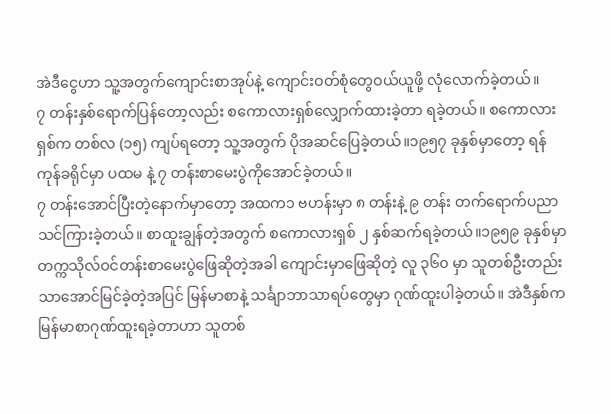အဲဒီငွေဟာ သူ့အတွက်ကျောင်းစာအုပ်နဲ့ ကျောင်းဝတ်စုံတွေဝယ်ယူဖို့ လုံလောက်ခဲ့တယ်။
၇ တန်းနှစ်ရောက်ပြန်တော့လည်း စကောလားရှစ်လျှောက်ထားခဲ့တာ ရခဲ့တယ်။ စကောလားရှစ်က တစ်လ (၁၅) ကျပ်ရတော့ သူ့အတွက် ပိုအဆင်ပြေခဲ့တယ်။၁၉၅၇ ခုနှစ်မှာတော့ ရန်ကုန်ခရိုင်မှာ ပထမ နဲ့ ၇ တန်းစာမေးပွဲကိုအောင်ခဲ့တယ်။
၇ တန်းအောင်ပြီးတဲ့နောက်မှာတော့ အထက၁ ဗဟန်းမှာ ၈ တန်းနဲ့ ၉ တန်း တက်ရောက်ပညာသင်ကြားခဲ့တယ်။ စာထူးချွန်တဲ့အတွက် စကောလားရှစ် ၂ နှစ်ဆက်ရခဲ့တယ်။၁၉၅၉ ခုနှစ်မှာ တက္ကသိုလ်ဝင်တန်းစာမေးပွဲဖြေဆိုတဲ့အခါ ကျောင်းမှာဖြေဆိုတဲ့ လူ ၃၆၀ မှာ သူတစ်ဦးတည်းသာအောင်မြင်ခဲ့တဲ့အပြင် မြန်မာစာနဲ့ သင်္ချာဘာသာရပ်တွေမှာ ဂုဏ်ထူးပါခဲ့တယ်။ အဲဒီနှစ်က မြန်မာစာဂုဏ်ထူးရခဲ့တာဟာ သူတစ်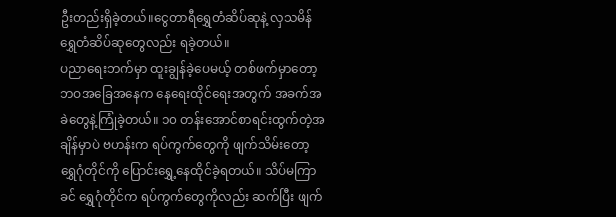ဦးတည်းရှိခဲ့တယ်။ငွေတာရီရွှေတံဆိပ်ဆုနဲ့ လှသမိန်ရွှေတံဆိပ်ဆုတွေလည်း ရခဲ့တယ်။
ပညာရေးဘက်မှာ ထူးချွန်ခဲ့ပေမယ့် တစ်ဖက်မှာတော့ ဘဝအခြေအနေက နေရေးထိုင်ရေးအတွက် အခက်အခဲတွေနဲ့ကြုံခဲ့တယ်။ ၁၀ တန်းအောင်စာရင်းထွက်တဲ့အချိန်မှာပဲ ဗဟန်းက ရပ်ကွက်တွေကို ဖျက်သိမ်းတော့ ရွှေဂုံတိုင်ကို ပြောင်းရွှေ့နေထိုင်ခဲ့ရတယ်။ သိပ်မကြာခင် ရွှေဂုံတိုင်က ရပ်ကွက်တွေကိုလည်း ဆက်ပြီး ဖျက်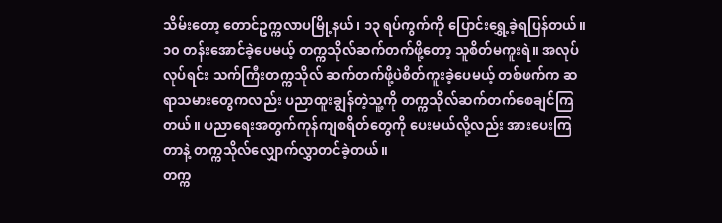သိမ်းတော့ တောင်ဥက္ကလာပမြို့နယ်၊ ၁၃ ရပ်ကွက်ကို ပြောင်းရွှေ့ခဲ့ရပြန်တယ်။
၁၀ တန်းအောင်ခဲ့ပေမယ့် တက္ကသိုလ်ဆက်တက်ဖို့တော့ သူစိတ်မကူးရဲ။ အလုပ်လုပ်ရင်း သက်ကြီးတက္ကသိုလ် ဆက်တက်ဖို့ပဲစိတ်ကူးခဲ့ပေမယ့် တစ်ဖက်က ဆရာသမားတွေကလည်း ပညာထူးချွန်တဲ့သူ့ကို တက္ကသိုလ်ဆက်တက်စေချင်ကြတယ်။ ပညာရေးအတွက်ကုန်ကျစရိတ်တွေကို ပေးမယ်လို့လည်း အားပေးကြတာနဲ့ တက္ကသိုလ်လျှောက်လွှာတင်ခဲ့တယ်။
တက္က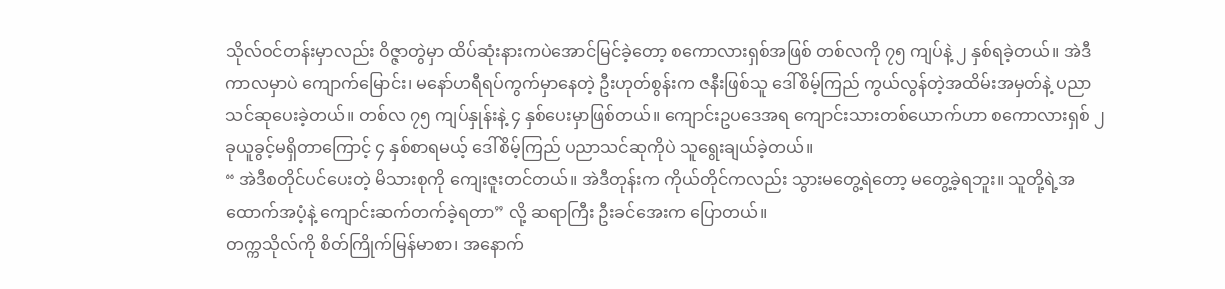သိုလ်ဝင်တန်းမှာလည်း ဝိဇ္ဇာတွဲမှာ ထိပ်ဆုံးနားကပဲအောင်မြင်ခဲ့တော့ စကောလားရှစ်အဖြစ် တစ်လကို ၇၅ ကျပ်နဲ့ ၂ နှစ်ရခဲ့တယ်။ အဲဒီကာလမှာပဲ ကျောက်မြောင်း၊ မနော်ဟရီရပ်ကွက်မှာနေတဲ့ ဦးဟုတ်စွန်းက ဇနီးဖြစ်သူ ဒေါ်စိမ့်ကြည် ကွယ်လွန်တဲ့အထိမ်းအမှတ်နဲ့ ပညာသင်ဆုပေးခဲ့တယ်။ တစ်လ ၇၅ ကျပ်နှုန်းနဲ့ ၄ နှစ်ပေးမှာဖြစ်တယ်။ ကျောင်းဥပဒေအရ ကျောင်းသားတစ်ယောက်ဟာ စကောလားရှစ် ၂ ခုယူခွင့်မရှိတာကြောင့် ၄ နှစ်စာရမယ့် ဒေါ်စိမ့်ကြည် ပညာသင်ဆုကိုပဲ သူရွေးချယ်ခဲ့တယ်။
“ အဲဒီစတိုင်ပင်ပေးတဲ့ မိသားစုကို ကျေးဇူးတင်တယ်။ အဲဒီတုန်းက ကိုယ်တိုင်ကလည်း သွားမတွေ့ရဲတော့ မတွေ့ခဲ့ရဘူး။ သူတို့ရဲ့အထောက်အပံ့နဲ့ ကျောင်းဆက်တက်ခဲ့ရတာ” လို့ ဆရာကြီး ဦးခင်အေးက ပြောတယ်။
တက္ကသိုလ်ကို စိတ်ကြိုက်မြန်မာစာ၊ အနောက်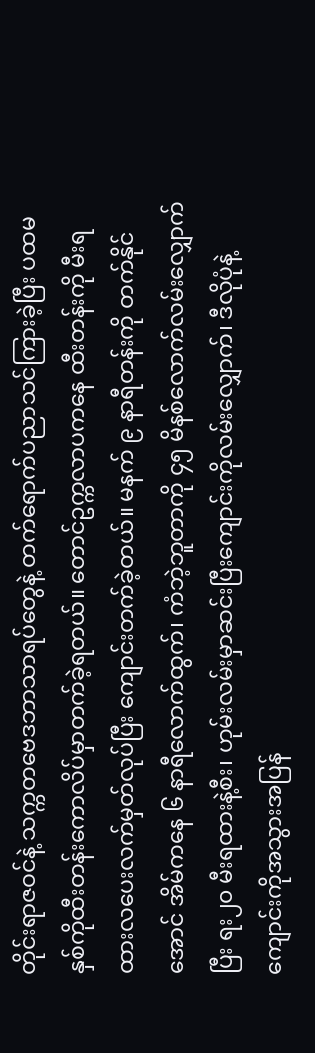တိုင်းရာဇဝင်နဲ့ သက္ကတဗေဒဘာသာရပ်တွေနဲ့ တက်ရောက်ပညာသင်ကြားခဲ့ပြီး ပထမနှစ်ကိုထီးတန်းကောလိပ်မှာတက်ခဲ့ရတယ်။ တောင်ဥက္ကလာပကနေ ထီးတန်းကို မီးရထားလပေးလက်မှတ်လုပ်ပြီး ကျောင်းတက်ခဲ့တယ်။ မနက် ၉ နာရီတန်းကို တက်နိုင်အောင် အိမ်ကနေ ၆ နာရီလောက်ထွက်၊ ကံဘဲ့ဘူတာကို ၄၅ မိနစ်လောက်လမ်းလျှောက်ပြီး ရး၂၀ မီးရထားနဲ့စီး၊ ဟုမ်းလမ်းမှာဆင်းပြီးကျောင်းကိုလမ်းလျှောက်၊ ဒီလိုပုံနဲ့ ကျောင်းကိုအသွားအပြန်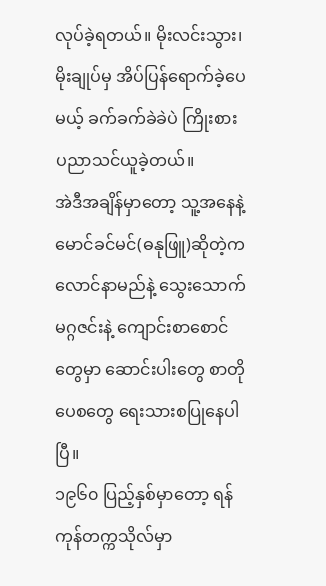လုပ်ခဲ့ရတယ်။ မိုးလင်းသွား၊ မိုးချုပ်မှ အိပ်ပြန်ရောက်ခဲ့ပေမယ့် ခက်ခက်ခဲခဲပဲ ကြိုးစားပညာသင်ယူခဲ့တယ်။
အဲဒီအချိန်မှာတော့ သူ့အနေနဲ့ မောင်ခင်မင်(ဓနုဖြူ)ဆိုတဲ့ကလောင်နာမည်နဲ့ သွေးသောက်မဂ္ဂဇင်းနဲ့ ကျောင်းစာစောင်တွေမှာ ဆောင်းပါးတွေ စာတိုပေစတွေ ရေးသားစပြုနေပါပြီ။
၁၉၆၀ ပြည့်နှစ်မှာတော့ ရန်ကုန်တက္ကသိုလ်မှာ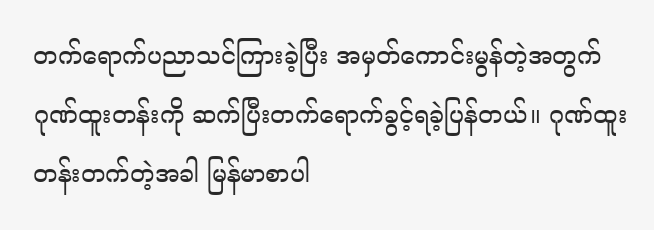တက်ရောက်ပညာသင်ကြားခဲ့ပြီး အမှတ်ကောင်းမွန်တဲ့အတွက် ဂုဏ်ထူးတန်းကို ဆက်ပြီးတက်ရောက်ခွင့်ရခဲ့ပြန်တယ်။ ဂုဏ်ထူးတန်းတက်တဲ့အခါ မြန်မာစာပါ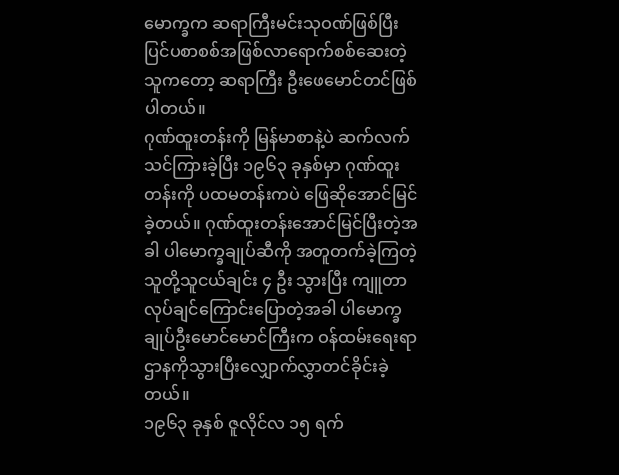မောက္ခက ဆရာကြီးမင်းသုဝဏ်ဖြစ်ပြီး ပြင်ပစာစစ်အဖြစ်လာရောက်စစ်ဆေးတဲ့သူကတော့ ဆရာကြီး ဦးဖေမောင်တင်ဖြစ်ပါတယ်။
ဂုဏ်ထူးတန်းကို မြန်မာစာနဲ့ပဲ ဆက်လက်သင်ကြားခဲ့ပြီး ၁၉၆၃ ခုနှစ်မှာ ဂုဏ်ထူးတန်းကို ပထမတန်းကပဲ ဖြေဆိုအောင်မြင်ခဲ့တယ်။ ဂုဏ်ထူးတန်းအောင်မြင်ပြီးတဲ့အခါ ပါမောက္ခချုပ်ဆီကို အတူတက်ခဲ့ကြတဲ့ သူတို့သူငယ်ချင်း ၄ ဦး သွားပြီး ကျူတာလုပ်ချင်ကြောင်းပြောတဲ့အခါ ပါမောက္ခချုပ်ဦးမောင်မောင်ကြီးက ဝန်ထမ်းရေးရာဌာနကိုသွားပြီးလျှောက်လွှာတင်ခိုင်းခဲ့တယ်။
၁၉၆၃ ခုနှစ် ဇူလိုင်လ ၁၅ ရက်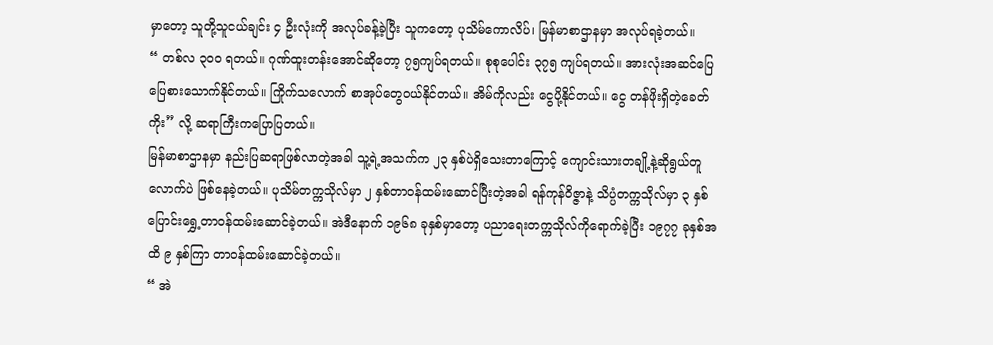မှာတော့ သူတို့သူငယ်ချင်း ၄ ဦးလုံးကို အလုပ်ခန့်ခဲ့ပြီး သူကတော့ ပုသိမ်ကောလိပ်၊ မြန်မာစာဌာနမှာ အလုပ်ရခဲ့တယ်။
“ တစ်လ ၃၀၀ ရတယ်။ ဂုဏ်ထူးတန်းအောင်ဆိုတော့ ၇၅ကျပ်ရတယ်။ စုစုပေါင်း ၃၇၅ ကျပ်ရတယ်။ အားလုံးအဆင်ပြေပြေစားသောက်နိုင်တယ်။ ကြိုက်သလောက် စာအုပ်တွေဝယ်နိုင်တယ်။ အိမ်ကိုလည်း ငွေပို့နိုင်တယ်။ ငွေ တန်ဖိုးရှိတဲ့ခေတ်ကိုး” လို့ ဆရာကြီးကပြောပြတယ်။
မြန်မာစာဌာနမှာ နည်းပြဆရာဖြစ်လာတဲ့အခါ သူ့ရဲ့အသက်က ၂၃ နှစ်ပဲရှိသေးတာကြောင့် ကျောင်းသားတချို့နဲ့ဆိုရွယ်တူလောက်ပဲ ဖြစ်နေခဲ့တယ်။ ပုသိမ်တက္ကသိုလ်မှာ ၂ နှစ်တာဝန်ထမ်းဆောင်ပြီးတဲ့အခါ ရန်ကုန်ဝိဇ္ဇာနဲ့ သိပ္ပံတက္ကသိုလ်မှာ ၃ နှစ် ပြောင်းရွှေ့တာဝန်ထမ်းဆောင်ခဲ့တယ်။ အဲဒီနောက် ၁၉၆၈ ခုနှစ်မှာတော့ ပညာရေးတက္ကသိုလ်ကိုရောက်ခဲ့ပြီး ၁၉၇၇ ခုနှစ်အထိ ၉ နှစ်ကြာ တာဝန်ထမ်းဆောင်ခဲ့တယ်။
“ အဲ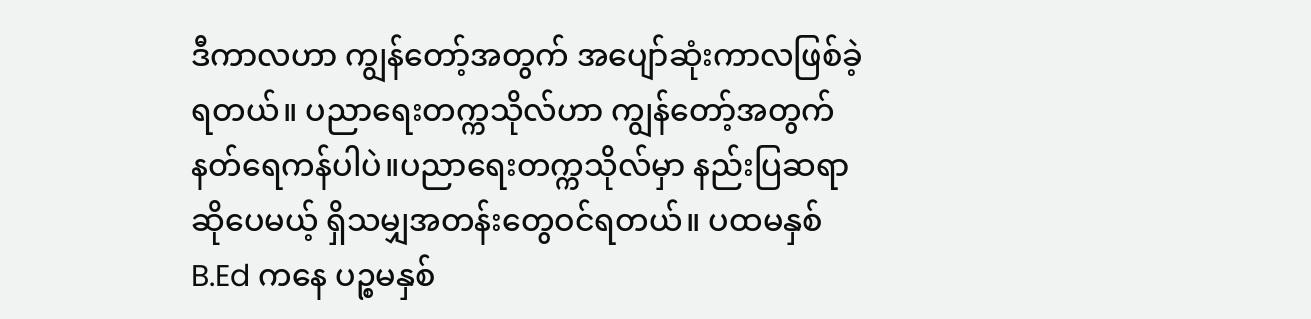ဒီကာလဟာ ကျွန်တော့်အတွက် အပျော်ဆုံးကာလဖြစ်ခဲ့ရတယ်။ ပညာရေးတက္ကသိုလ်ဟာ ကျွန်တော့်အတွက် နတ်ရေကန်ပါပဲ။ပညာရေးတက္ကသိုလ်မှာ နည်းပြဆရာဆိုပေမယ့် ရှိသမျှအတန်းတွေဝင်ရတယ်။ ပထမနှစ် B.Ed ကနေ ပဉ္စမနှစ်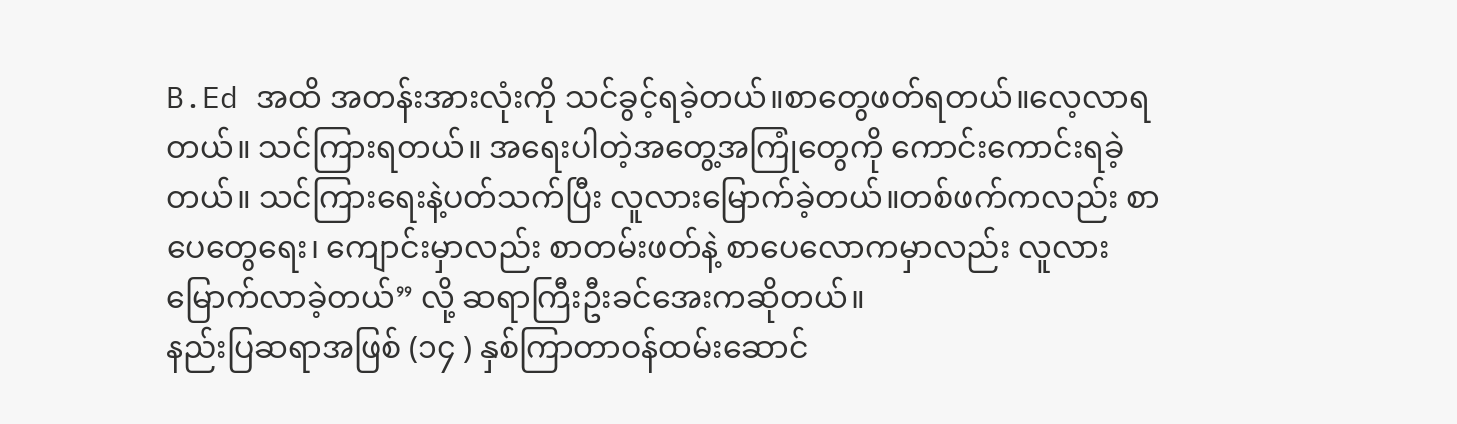B.Ed အထိ အတန်းအားလုံးကို သင်ခွင့်ရခဲ့တယ်။စာတွေဖတ်ရတယ်။လေ့လာရတယ်။ သင်ကြားရတယ်။ အရေးပါတဲ့အတွေ့အကြုံတွေကို ကောင်းကောင်းရခဲ့တယ်။ သင်ကြားရေးနဲ့ပတ်သက်ပြီး လူလားမြောက်ခဲ့တယ်။တစ်ဖက်ကလည်း စာပေတွေရေး၊ ကျောင်းမှာလည်း စာတမ်းဖတ်နဲ့ စာပေလောကမှာလည်း လူလားမြောက်လာခဲ့တယ်” လို့ ဆရာကြီးဦးခင်အေးကဆိုတယ်။
နည်းပြဆရာအဖြစ် (၁၄ ) နှစ်ကြာတာဝန်ထမ်းဆောင်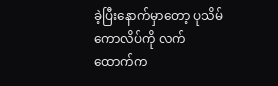ခဲ့ပြီးနောက်မှာတော့ ပုသိမ်ကောလိပ်ကို လက်ထောက်က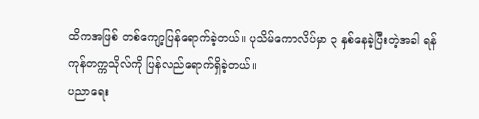ထိကအဖြစ် တစ်ကျော့ပြန်ရောက်ခဲ့တယ်။ ပုသိမ်ကောလိပ်မှာ ၃ နှစ်နေခဲ့ပြီးတဲ့အခါ ရန်ကုန်တက္ကသိုလ်ကို ပြန်လည်ရောက်ရှိခဲ့တယ်။
ပညာရေး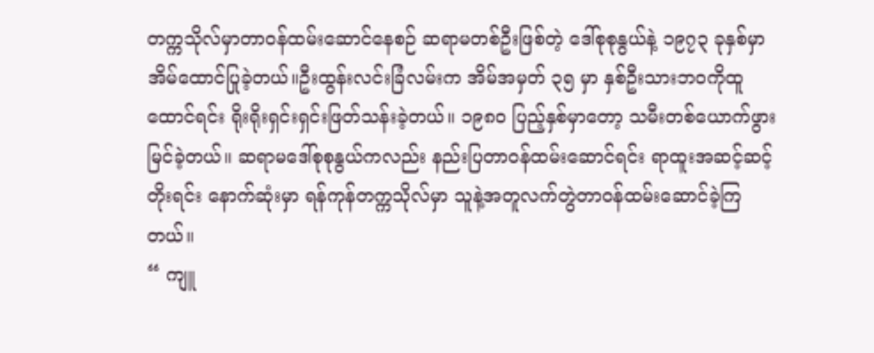တက္ကသိုလ်မှာတာဝန်ထမ်းဆောင်နေစဉ် ဆရာမတစ်ဦးဖြစ်တဲ့ ဒေါ်စုစုနွယ်နဲ့ ၁၉၇၃ ခုနှစ်မှာ အိမ်ထောင်ပြုခဲ့တယ်။ဦးထွန်းလင်းခြံလမ်းက အိမ်အမှတ် ၃၅ မှာ နှစ်ဦးသားဘဝကိုထူထောင်ရင်း ရိုးရိုးရှင်းရှင်းဖြတ်သန်းခဲ့တယ်။ ၁၉၈၀ ပြည့်နှစ်မှာတော့ သမီးတစ်ယောက်ဖွားမြင်ခဲ့တယ်။ ဆရာမဒေါ်စုစုနွယ်ကလည်း နည်းပြတာဝန်ထမ်းဆောင်ရင်း ရာထူးအဆင့်ဆင့်တိုးရင်း နောက်ဆုံးမှာ ရန်ကုန်တက္ကသိုလ်မှာ သူနဲ့အတူလက်တွဲတာဝန်ထမ်းဆောင်ခဲ့ကြတယ်။
“ ကျူ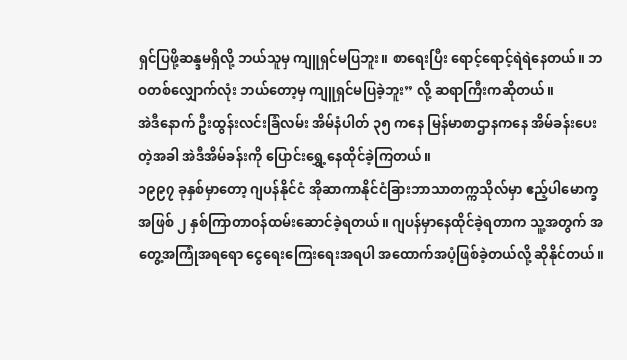ရှင်ပြဖို့ဆန္ဒမရှိလို့ ဘယ်သူမှ ကျူရှင်မပြဘူး။ စာရေးပြီး ရောင့်ရောင့်ရဲရဲနေတယ်။ ဘဝတစ်လျှောက်လုံး ဘယ်တော့မှ ကျူရှင်မပြခဲ့ဘူး” လို့ ဆရာကြီးကဆိုတယ်။
အဲဒီနောက် ဦးထွန်းလင်းခြံလမ်း အိမ်နံပါတ် ၃၅ ကနေ မြန်မာစာဌာနကနေ အိမ်ခန်းပေးတဲ့အခါ အဲဒီအိမ်ခန်းကို ပြောင်းရွှေ့နေထိုင်ခဲ့ကြတယ်။
၁၉၉၇ ခုနှစ်မှာတော့ ဂျပန်နိုင်ငံ အိုဆာကာနိုင်ငံခြားဘာသာတက္ကသိုလ်မှာ ဧည့်ပါမောက္ခအဖြစ် ၂ နှစ်ကြာတာဝန်ထမ်းဆောင်ခဲ့ရတယ်။ ဂျပန်မှာနေထိုင်ခဲ့ရတာက သူ့အတွက် အတွေ့အကြုံအရရော ငွေရေးကြေးရေးအရပါ အထောက်အပံ့ဖြစ်ခဲ့တယ်လို့ ဆိုနိုင်တယ်။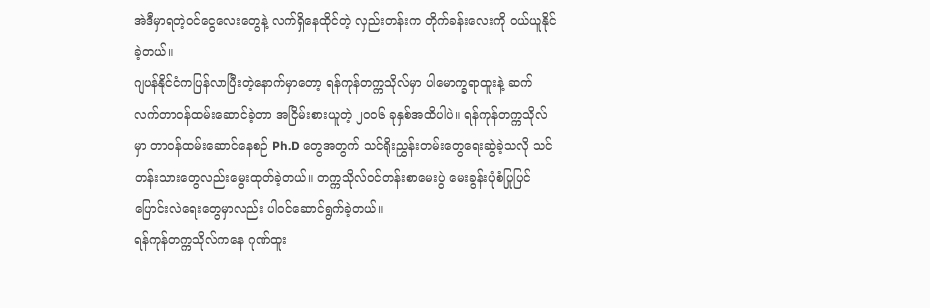အဲဒီမှာရတဲ့ဝင်ငွေလေးတွေနဲ့ လက်ရှိနေထိုင်တဲ့ လှည်းတန်းက တိုက်ခန်းလေးကို ဝယ်ယူနိုင်ခဲ့တယ်။
ဂျပန်နိုင်ငံကပြန်လာပြီးတဲ့နောက်မှာတော့ ရန်ကုန်တက္ကသိုလ်မှာ ပါမောက္ခရာထူးနဲ့ ဆက်လက်တာဝန်ထမ်းဆောင်ခဲ့တာ အငြိမ်းစားယူတဲ့ ၂၀၀၆ ခုနှစ်အထိပါပဲ။ ရန်ကုန်တက္ကသိုလ်မှာ တာဝန်ထမ်းဆောင်နေစဉ် Ph.D တွေအတွက် သင်ရိုးညွှန်းတမ်းတွေရေးဆွဲခဲ့သလို သင်တန်းသားတွေလည်းမွေးထုတ်ခဲ့တယ်။ တက္ကသိုလ်ဝင်တန်းစာမေးပွဲ မေးခွန်းပုံစံပြုပြင်ပြောင်းလဲရေးတွေမှာလည်း ပါဝင်ဆောင်ရွက်ခဲ့တယ်။
ရန်ကုန်တက္ကသိုလ်ကနေ ဂုဏ်ထူး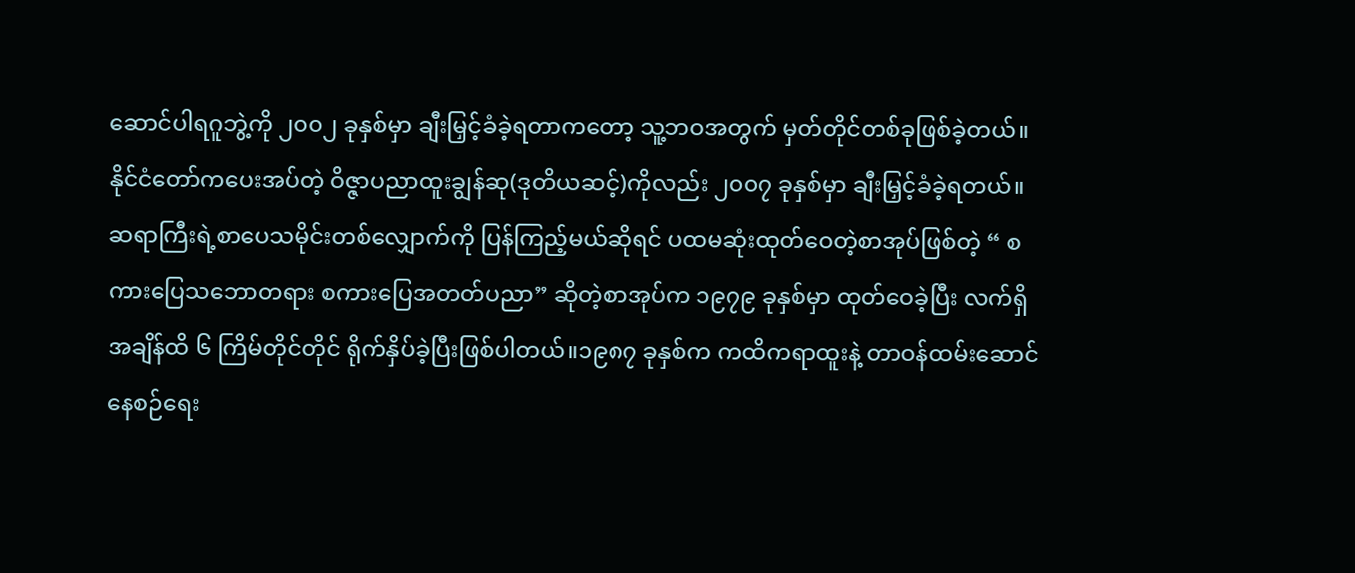ဆောင်ပါရဂူဘွဲ့ကို ၂၀၀၂ ခုနှစ်မှာ ချီးမြှင့်ခံခဲ့ရတာကတော့ သူ့ဘဝအတွက် မှတ်တိုင်တစ်ခုဖြစ်ခဲ့တယ်။ နိုင်ငံတော်ကပေးအပ်တဲ့ ဝိဇ္ဇာပညာထူးချွန်ဆု(ဒုတိယဆင့်)ကိုလည်း ၂၀၀၇ ခုနှစ်မှာ ချီးမြှင့်ခံခဲ့ရတယ်။
ဆရာကြီးရဲ့စာပေသမိုင်းတစ်လျှောက်ကို ပြန်ကြည့်မယ်ဆိုရင် ပထမဆုံးထုတ်ဝေတဲ့စာအုပ်ဖြစ်တဲ့ “ စကားပြေသဘောတရား စကားပြေအတတ်ပညာ” ဆိုတဲ့စာအုပ်က ၁၉၇၉ ခုနှစ်မှာ ထုတ်ဝေခဲ့ပြီး လက်ရှိအချိန်ထိ ၆ ကြိမ်တိုင်တိုင် ရိုက်နှိပ်ခဲ့ပြီးဖြစ်ပါတယ်။၁၉၈၇ ခုနှစ်က ကထိကရာထူးနဲ့ တာဝန်ထမ်းဆောင်နေစဉ်ရေး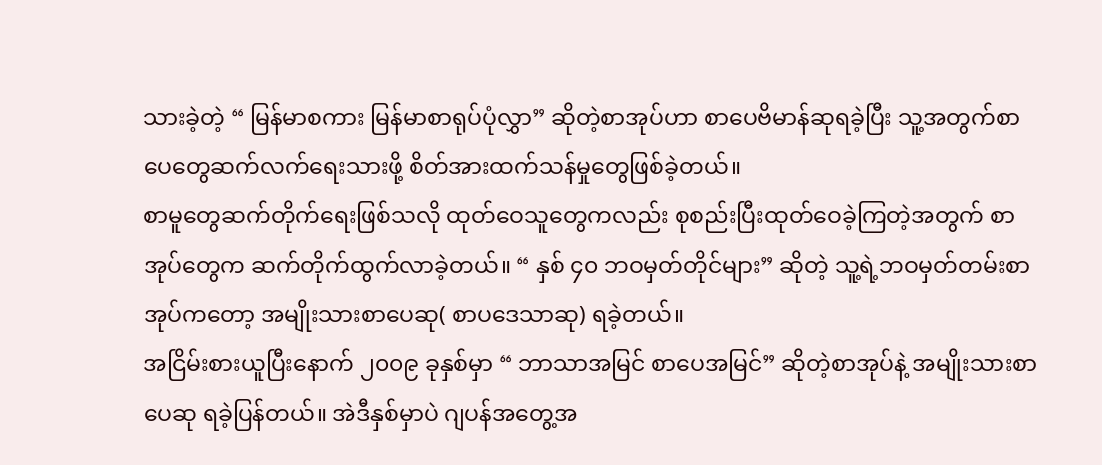သားခဲ့တဲ့ “ မြန်မာစကား မြန်မာစာရုပ်ပုံလွှာ” ဆိုတဲ့စာအုပ်ဟာ စာပေဗိမာန်ဆုရခဲ့ပြီး သူ့အတွက်စာပေတွေဆက်လက်ရေးသားဖို့ စိတ်အားထက်သန်မှုတွေဖြစ်ခဲ့တယ်။
စာမူတွေဆက်တိုက်ရေးဖြစ်သလို ထုတ်ဝေသူတွေကလည်း စုစည်းပြီးထုတ်ဝေခဲ့ကြတဲ့အတွက် စာအုပ်တွေက ဆက်တိုက်ထွက်လာခဲ့တယ်။ “ နှစ် ၄၀ ဘဝမှတ်တိုင်များ” ဆိုတဲ့ သူ့ရဲ့ဘဝမှတ်တမ်းစာအုပ်ကတော့ အမျိုးသားစာပေဆု( စာပဒေသာဆု) ရခဲ့တယ်။
အငြိမ်းစားယူပြီးနောက် ၂၀၀၉ ခုနှစ်မှာ “ ဘာသာအမြင် စာပေအမြင်” ဆိုတဲ့စာအုပ်နဲ့ အမျိုးသားစာပေဆု ရခဲ့ပြန်တယ်။ အဲဒီနှစ်မှာပဲ ဂျပန်အတွေ့အ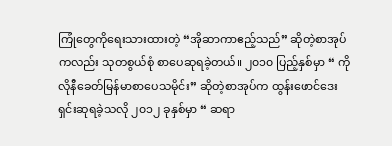ကြုံတွေကိုရေးသားထားတဲ့ “အိုဆာကာဧည့်သည်” ဆိုတဲ့စာအုပ်ကလည်း သုတစွယ်စုံ စာပေဆုရခဲ့တယ်။ ၂၀၁၀ ပြည့်နှစ်မှာ “ ကိုလိုနီခေတ်မြန်မာစာပေသမိုင်း” ဆိုတဲ့စာအုပ်က ထွန်းဖောင်ဒေးရှင်းဆုရခဲ့သလို ၂၀၁၂ ခုနှစ်မှာ “ ဆရာ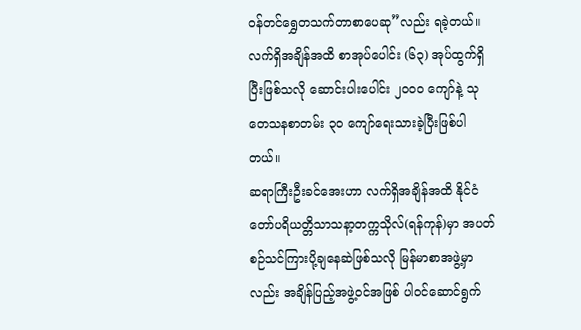ဝန်တင်ရွှေတသက်တာစာပေဆု”လည်း ရခဲ့တယ်။
လက်ရှိအချိန်အထိ စာအုပ်ပေါင်း (၆၃) အုပ်ထွက်ရှိပြီးဖြစ်သလို ဆောင်းပါးပေါင်း ၂၀၀၀ ကျော်နဲ့ သုတေသနစာတမ်း ၃၀ ကျော်ရေးသားခဲ့ပြီးဖြစ်ပါတယ်။
ဆရာကြီးဦးခင်အေးဟာ လက်ရှိအချိန်အထိ နိုင်ငံတော်ပရိယတ္တိသာသနာ့တက္ကသိုလ်(ရန်ကုန်)မှာ အပတ်စဉ်သင်ကြားပို့ချနေဆဲဖြစ်သလို မြန်မာစာအဖွဲ့မှာလည်း အချိန်ပြည့်အဖွဲ့ဝင်အဖြစ် ပါဝင်ဆောင်ရွက်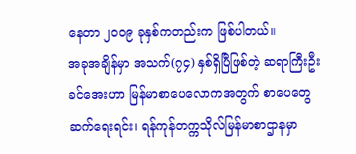နေတာ ၂၀၀၉ ခုနှစ်ကတည်းက ဖြစ်ပါတယ်။
အခုအချိန်မှာ အသက်(၇၄) နှစ်ရှိပြီဖြစ်တဲ့ ဆရာကြီးဦးခင်အေးဟာ မြန်မာစာပေလောကအတွက် စာပေတွေဆက်ရေးရင်း၊ ရန်ကုန်တက္ကသိုလ်မြန်မာစာဌာနမှာ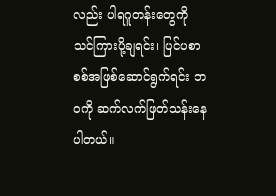လည်း ပါရဂူတန်းတွေကို သင်ကြားပို့ချရင်း၊ ပြင်ပစာစစ်အဖြစ်ဆောင်ရွက်ရင်း ဘဝကို ဆက်လက်ဖြတ်သန်းနေပါတယ်။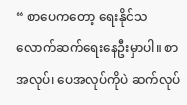“ စာပေကတော့ ရေးနိုင်သလောက်ဆက်ရေးနေဦးမှာပါ။ စာအလုပ်၊ ပေအလုပ်ကိုပဲ ဆက်လုပ်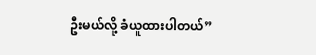ဦးမယ်လို့ ခံယူထားပါတယ်”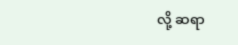လို့ ဆရာ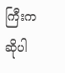ကြီးက ဆိုပါ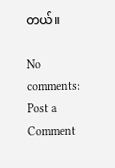တယ်။

No comments:
Post a Comment